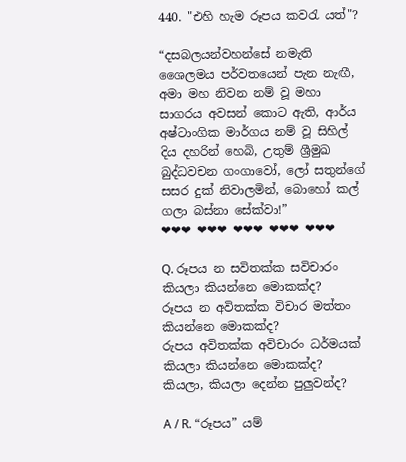440. "එහි හැම රූපය කවරැ යත්"?

“දසබලයන්වහන්සේ නමැති ශෛලමය පර්වතයෙන් පැන නැඟී, අමා මහ නිවන නම් වූ මහා සාගරය අවසන් කොට ඇති, ආර්ය අෂ්ටාංගික මාර්ගය නම් වූ සිහිල් දිය දහරින් හෙබි, උතුම් ශ්‍රීමුඛ බුද්ධවචන ගංගාවෝ, ලෝ සතුන්ගේ සසර දුක් නිවාලමින්, බොහෝ කල් ගලා බස්නා සේක්වා!”
❤❤❤ ❤❤❤ ❤❤❤ ❤❤❤ ❤❤❤

Q. රූපය න සවිතක්ක සවිචාරං කියලා කියන්නෙ මොකක්ද?
රූපය න අවිතක්ක විචාර මත්තං කියන්නෙ මොකක්ද?
රුපය අවිතක්ක අවිචාරං ධර්මයක් කියලා කියන්නෙ මොකක්ද?
කියලා, කියලා දෙන්න පුලුවන්ද?

A / R. “රූපය” යම්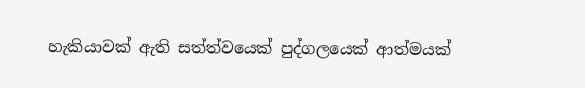හැකියාවක් ඇති සත්ත්වයෙක් පුද්ගලයෙක් ආත්මයක්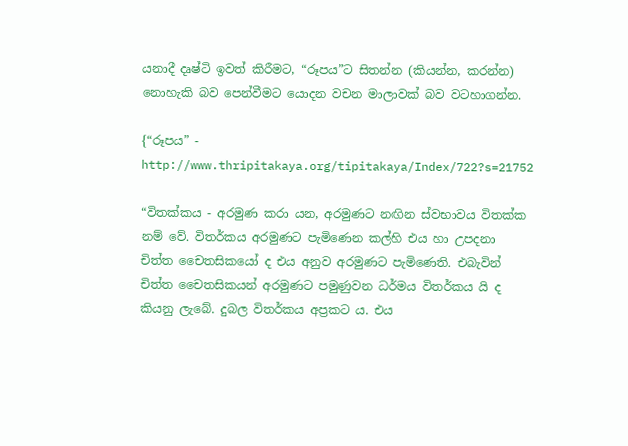යනාදී දෘෂ්ටි ඉවත් කිරීමට, “රූපය”ට සිතන්න (කියන්න, කරන්න) නොහැකි බව පෙන්වීමට යොදන වචන මාලාවක් බව වටහාගන්න.

{“රූපය” - http://www.thripitakaya.org/tipitakaya/Index/722?s=21752

“විතක්කය - අරමුණ කරා යන, අරමුණට නඟින ස්වභාවය විතක්ක නම් වේ. විතර්කය අරමුණට පැමිණෙන කල්හි එය හා උපදනා චිත්ත චෛතසිකයෝ ද එය අනුව අරමුණට පැමිණෙති. එබැවින් චිත්ත චෛතසිකයන් අරමුණට පමුණුවන ධර්මය විතර්කය යි ද කියනු ලැබේ. දුබල විතර්කය අප්‍ර‍කට ය. එය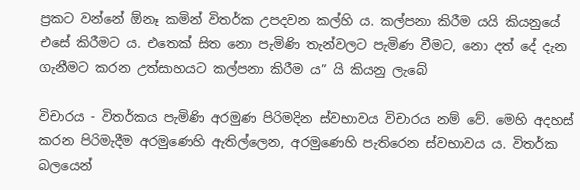ප්‍ර‍කට වන්නේ ඕනෑ කමින් විතර්ක උපදවන කල්හි ය. කල්පනා කිරීම යයි කියනුයේ එසේ කිරීමට ය. එතෙක් සිත නො පැමිණි තැන්වලට පැමිණ වීමට, නො දත් දේ දැන ගැනීමට කරන උත්සාහයට කල්පනා කිරීම ය” යි කියනු ලැබේ

විචාරය - විතර්කය පැමිණි අරමුණ පිරිමදින ස්වභාවය විචාරය නම් වේ. මෙහි අදහස් කරන පිරිමැදීම අරමුණෙහි ඇතිල්ලෙන, අරමුණෙහි පැතිරෙන ස්වභාවය ය. විතර්ක බලයෙන්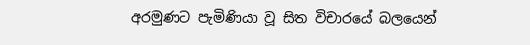අරමුණට පැමිණියා වූ සිත විචාරයේ බලයෙන්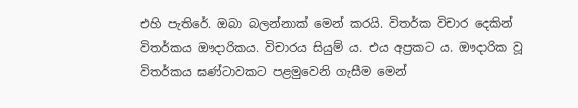එහි පැතිරේ. ඔබා බලන්නාක් මෙන් කරයි. විතර්ක විචාර දෙකින් විතර්කය ඖදාරිකය. විචාරය සියුම් ය. එය අප්‍ර‍කට ය. ඖදාරික වූ විතර්කය ඝණ්ටාවකට පළමුවෙනි ගැසීම මෙන්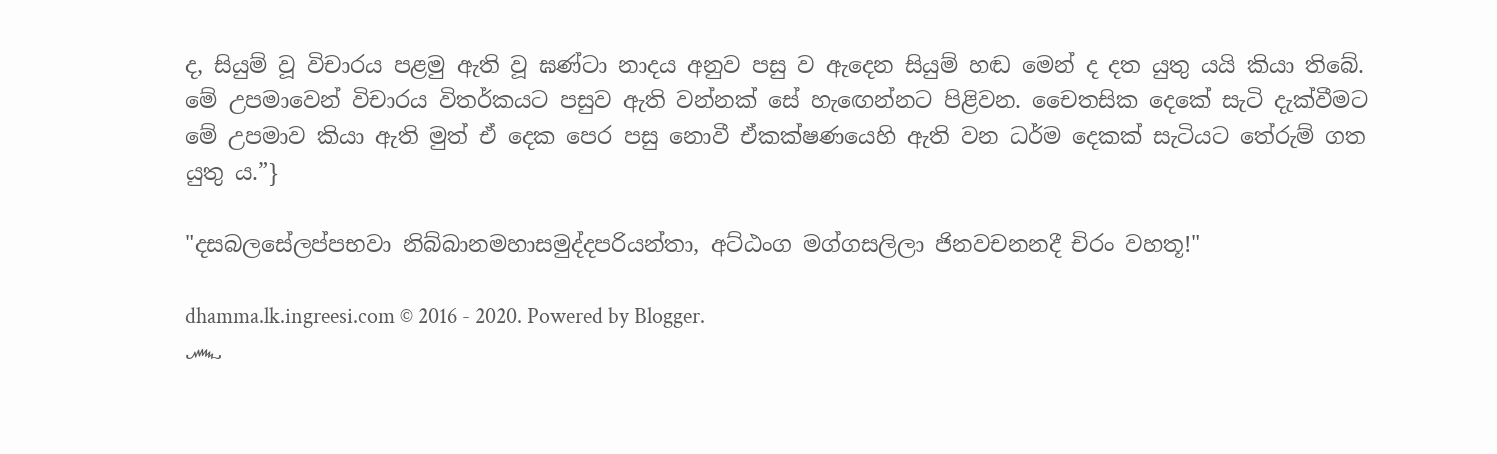ද, සියුම් වූ විචාරය පළමු ඇති වූ ඝණ්ටා නාදය අනුව පසු ව ඇදෙන සියුම් හඬ මෙන් ද දත යුතු යයි කියා තිබේ. මේ උපමාවෙන් විචාරය විතර්කයට පසුව ඇති වන්නක් සේ හැඟෙන්නට පිළිවන. චෛතසික දෙකේ සැටි දැක්වීමට මේ උපමාව කියා ඇති මුත් ඒ දෙක පෙර පසු නොවී ඒකක්ෂණයෙහි ඇති වන ධර්ම දෙකක් සැටියට තේරුම් ගත යුතු ය.”}

"දසබලසේලප්පභවා නිබ්බානමහාසමුද්දපරියන්තා, අට්ඨංග මග්ගසලිලා ජිනවචනනදී චිරං වහතූ!"

dhamma.lk.ingreesi.com © 2016 - 2020. Powered by Blogger.
෴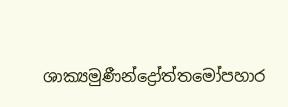ශාක්‍යමුණීන්ද්‍රෝත්තමෝපහාර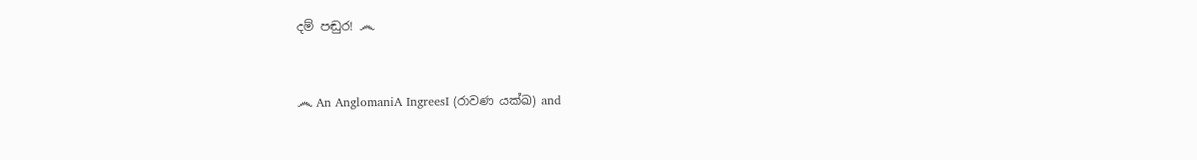දම් පඬුර! ෴


෴ An AnglomaniA IngreesI (රාවණ යක්ඛ) and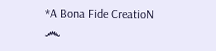*A Bona Fide CreatioN ෴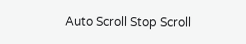Auto Scroll Stop Scroll